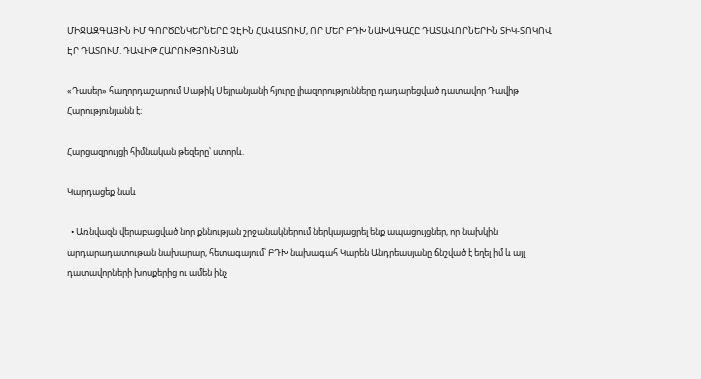ՄԻՋԱԶԳԱՅԻՆ ԻՄ ԳՈՐԾԸՆԿԵՐՆԵՐԸ ՉԷԻՆ ՀԱՎԱՏՈՒՄ, ՈՐ ՄԵՐ ԲԴԽ ՆԱԽԱԳԱՀԸ ԴԱՏԱՎՈՐՆԵՐԻՆ ՏԻԿ-ՏՈԿՈՎ ԷՐ ԴԱՏՈՒՄ. ԴԱՎԻԹ ՀԱՐՈՒԹՅՈՒՆՅԱՆ

«Դասեր» հաղորդաշարում Սաթիկ Սեյրանյանի հյուրը լիազորությունները դադարեցված դատավոր Դավիթ Հարությունյանն է։

Հարցազրույցի հիմնական թեզերը՝ ստորև.

Կարդացեք նաև

  • Առնվազն վերաբացված նոր քննության շրջանակներում ներկայացրել ենք ապացույցներ, որ նախկին արդարադատութան նախարար, հետագայում՝ ԲԴԽ նախագահ Կարեն Անդրեասյանը ճնշված է եղել իմ և այլ դատավորների խոսքերից ու ամեն ինչ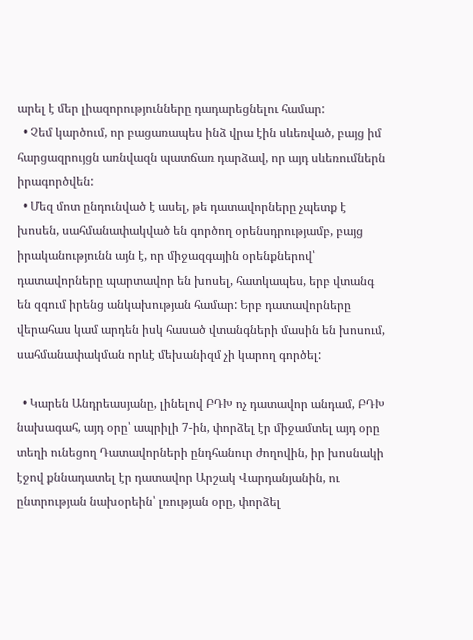արել է մեր լիազորությունները դադարեցնելու համար:
  • Չեմ կարծում, որ բացառապես ինձ վրա էին սևեռված, բայց իմ հարցազրույցն առնվազն պատճառ դարձավ, որ այդ սևեռումներն իրագործվեն:
  • Մեզ մոտ ընդունված է ասել, թե դատավորները չպետք է խոսեն, սահմանափակված են գործող օրենսդրությամբ, բայց իրականությունն այն է, որ միջազգային օրենքներով՝ դատավորները պարտավոր են խոսել, հատկապես, երբ վտանգ են զգում իրենց անկախության համար: Երբ դատավորները վերահաս կամ արդեն իսկ հասած վտանգների մասին են խոսում, սահմանափակման որևէ մեխանիզմ չի կարող գործել:

  • Կարեն Անդրեասյանը, լինելով ԲԴԽ ոչ դատավոր անդամ, ԲԴԽ նախագահ, այդ օրը՝ ապրիլի 7-ին, փորձել էր միջամտել այդ օրը տեղի ունեցող Դատավորների ընդհանուր ժողովին, իր խոսնակի էջով քննադատել էր դատավոր Արշակ Վարդանյանին, ու ընտրության նախօրեին՝ լռության օրը, փորձել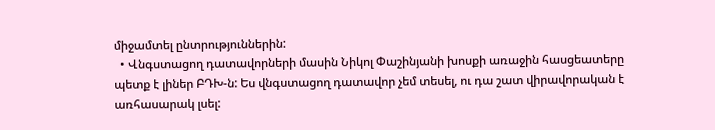միջամտել ընտրություններին:
  • Վնգստացող դատավորների մասին Նիկոլ Փաշինյանի խոսքի առաջին հասցեատերը պետք է լիներ ԲԴԽ-ն: Ես վնգստացող դատավոր չեմ տեսել, ու դա շատ վիրավորական է առհասարակ լսել: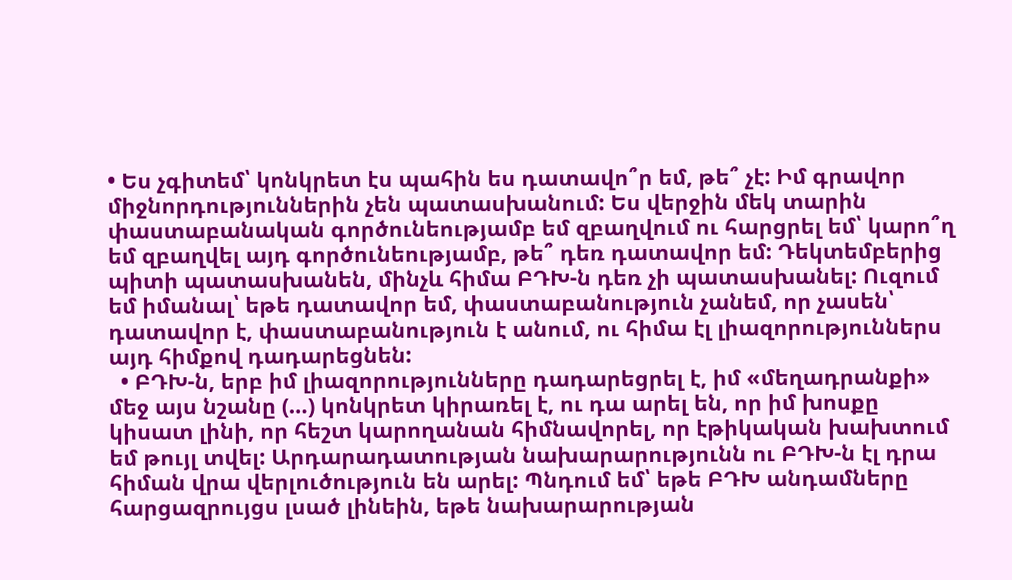• Ես չգիտեմ՝ կոնկրետ էս պահին ես դատավո՞ր եմ, թե՞ չէ: Իմ գրավոր միջնորդություններին չեն պատասխանում: Ես վերջին մեկ տարին փաստաբանական գործունեությամբ եմ զբաղվում ու հարցրել եմ՝ կարո՞ղ եմ զբաղվել այդ գործունեությամբ, թե՞ դեռ դատավոր եմ: Դեկտեմբերից պիտի պատասխանեն, մինչև հիմա ԲԴԽ-ն դեռ չի պատասխանել: Ուզում եմ իմանալ՝ եթե դատավոր եմ, փաստաբանություն չանեմ, որ չասեն՝ դատավոր է, փաստաբանություն է անում, ու հիմա էլ լիազորություններս այդ հիմքով դադարեցնեն:
  • ԲԴԽ-ն, երբ իմ լիազորությունները դադարեցրել է, իմ «մեղադրանքի» մեջ այս նշանը (…) կոնկրետ կիրառել է, ու դա արել են, որ իմ խոսքը կիսատ լինի, որ հեշտ կարողանան հիմնավորել, որ էթիկական խախտում եմ թույլ տվել: Արդարադատության նախարարությունն ու ԲԴԽ-ն էլ դրա հիման վրա վերլուծություն են արել: Պնդում եմ՝ եթե ԲԴԽ անդամները հարցազրույցս լսած լինեին, եթե նախարարության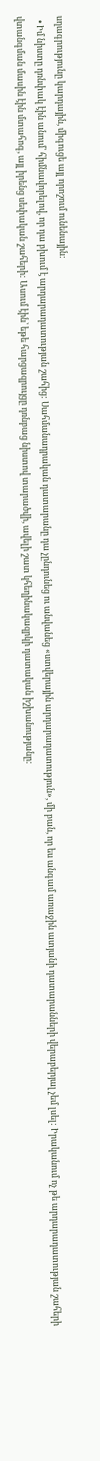սղագրությունը կարդային, միգուցե այլ որոշում ունենային:
  • Իմ նիստը դռնփակ էին անում՝ հիմնավորելով, որ դա բխում է արդարադատության շահից: Սահմանադրական դատարանը դա չընդունեց ու անվանեց «ստվերային արդարադատություն», մի բան, որ ես անգամ առաջին ատյանի դատարանների վերաբերյալ չեմ լսել: Իրականում ոչ թե արդարադատության շահերի վտանգման մասին էին մտահոգ, այլ իրենց սեփական շահերի: Ասում էին՝ եթե հարցազրույցը դռնբաց նիստով տարածվի, ավելի շատ կհեղինակազրկի դատական իշխանությանը: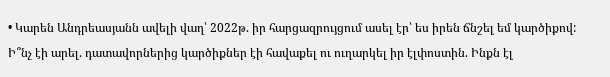• Կարեն Անդրեասյանն ավելի վաղ՝ 2022թ. իր հարցազրույցում ասել էր՝ ես իրեն ճնշել եմ կարծիքով: Ի՞նչ էի արել. դատավորներից կարծիքներ էի հավաքել ու ուղարկել իր էլփոստին. Ինքն էլ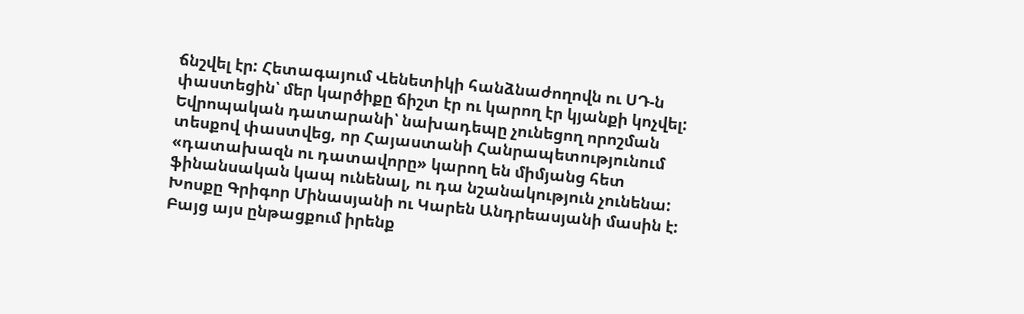ճնշվել էր: Հետագայում Վենետիկի հանձնաժողովն ու ՍԴ-ն փաստեցին՝ մեր կարծիքը ճիշտ էր ու կարող էր կյանքի կոչվել: Եվրոպական դատարանի՝ նախադեպը չունեցող որոշման տեսքով փաստվեց, որ Հայաստանի Հանրապետությունում «դատախազն ու դատավորը» կարող են միմյանց հետ ֆինանսական կապ ունենալ, ու դա նշանակություն չունենա: Խոսքը Գրիգոր Մինասյանի ու Կարեն Անդրեասյանի մասին է: Բայց այս ընթացքում իրենք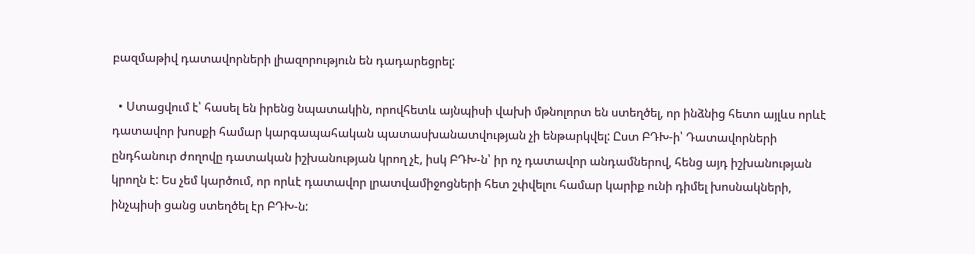բազմաթիվ դատավորների լիազորություն են դադարեցրել:

  • Ստացվում է՝ հասել են իրենց նպատակին, որովհետև այնպիսի վախի մթնոլորտ են ստեղծել, որ ինձնից հետո այլևս որևէ դատավոր խոսքի համար կարգապահական պատասխանատվության չի ենթարկվել: Ըստ ԲԴԽ-ի՝ Դատավորների ընդհանուր ժողովը դատական իշխանության կրող չէ, իսկ ԲԴԽ-ն՝ իր ոչ դատավոր անդամներով, հենց այդ իշխանության կրողն է: Ես չեմ կարծում, որ որևէ դատավոր լրատվամիջոցների հետ շփվելու համար կարիք ունի դիմել խոսնակների, ինչպիսի ցանց ստեղծել էր ԲԴԽ-ն: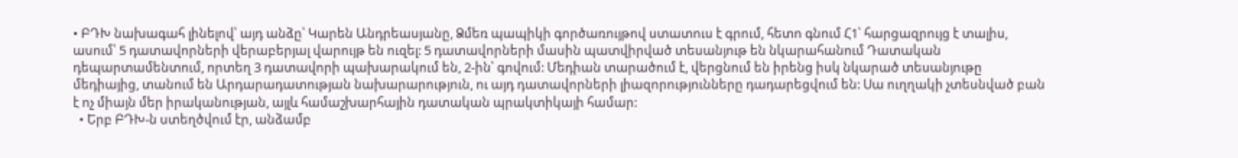• ԲԴԽ նախագահ լինելով՝ այդ անձը՝ Կարեն Անդրեասյանը, Ձմեռ պապիկի գործառույթով ստատուս է գրում, հետո գնում Հ1՝ հարցազրույց է տալիս, ասում՝ 5 դատավորների վերաբերյալ վարույթ են ուզել: 5 դատավորների մասին պատվիրված տեսանյութ են նկարահանում Դատական դեպարտամենտում, որտեղ 3 դատավորի պախարակում են, 2-ին՝ գովում: Մեդիան տարածում է, վերցնում են իրենց իսկ նկարած տեսանյութը մեդիայից, տանում են Արդարադատության նախարարություն, ու այդ դատավորների լիազորությունները դադարեցվում են: Սա ուղղակի չտեսնված բան է ոչ միայն մեր իրականության, այլև համաշխարհային դատական պրակտիկայի համար:
  • Երբ ԲԴԽ-ն ստեղծվում էր, անձամբ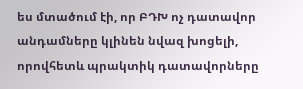ես մտածում էի, որ ԲԴԽ ոչ դատավոր անդամները կլինեն նվազ խոցելի, որովհետև պրակտիկ դատավորները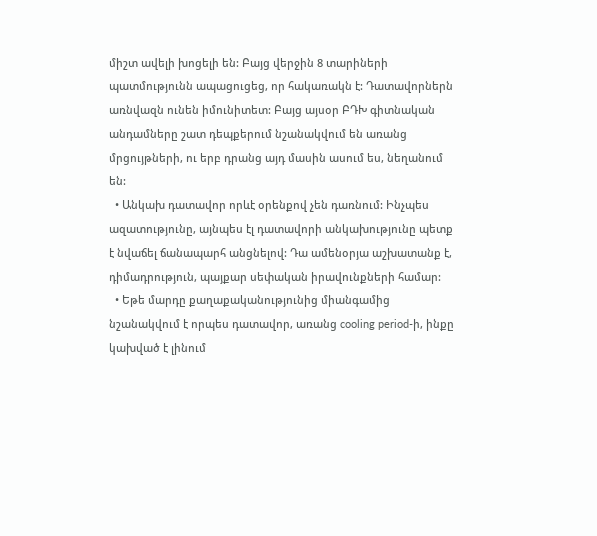միշտ ավելի խոցելի են: Բայց վերջին 8 տարիների պատմությունն ապացուցեց, որ հակառակն է: Դատավորներն առնվազն ունեն իմունիտետ: Բայց այսօր ԲԴԽ գիտնական անդամները շատ դեպքերում նշանակվում են առանց մրցույթների, ու երբ դրանց այդ մասին ասում ես, նեղանում են:
  • Անկախ դատավոր որևէ օրենքով չեն դառնում: Ինչպես ազատությունը, այնպես էլ դատավորի անկախությունը պետք է նվաճել ճանապարհ անցնելով: Դա ամենօրյա աշխատանք է, դիմադրություն, պայքար սեփական իրավունքների համար:
  • Եթե մարդը քաղաքականությունից միանգամից նշանակվում է որպես դատավոր, առանց cooling period-ի, ինքը կախված է լինում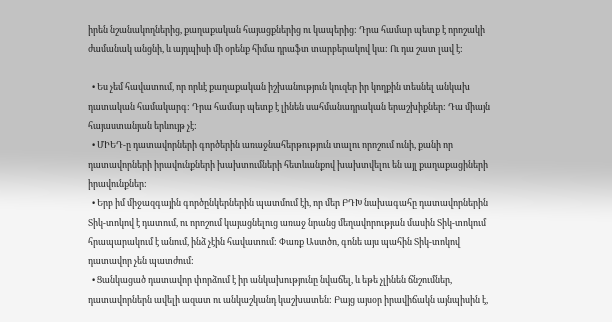իրեն նշանակողներից, քաղաքական հայացքներից ու կապերից: Դրա համար պետք է որոշակի ժամանակ անցնի, և այդպիսի մի օրենք հիմա դրաֆտ տարբերակով կա: Ու դա շատ լավ է:

  • Ես չեմ հավատում, որ որևէ քաղաքական իշխանություն կուզեր իր կողքին տեսնել անկախ դատական համակարգ: Դրա համար պետք է լինեն սահմանադրական երաշխիքներ: Դա միայն հայաստանյան երևույթ չէ:
  • ՄԻԵԴ-ը դատավորների գործերին առաջնահերթություն տալու որոշում ունի, քանի որ դատավորների իրավունքների խախտումների հետևանքով խախտվելու են այլ քաղաքացիների իրավունքներ:
  • Երբ իմ միջազգային գործընկերներին պատմում էի, որ մեր ԲԴԽ նախագահը դատավորներին Տիկ-տոկով է դատում, ու որոշում կայացնելուց առաջ նրանց մեղավորության մասին Տիկ-տոկում հրապարակում է անում, ինձ չէին հավատում: Փառք Աստծո, գոնե այս պահին Տիկ-տոկով դատավոր չեն պատժում:
  • Ցանկացած դատավոր փորձում է իր անկախությունը նվաճել, և եթե չլինեն ճնշումներ, դատավորներն ավելի ազատ ու անկաշկանդ կաշխատեն: Բայց այսօր իրավիճակն այնպիսին է,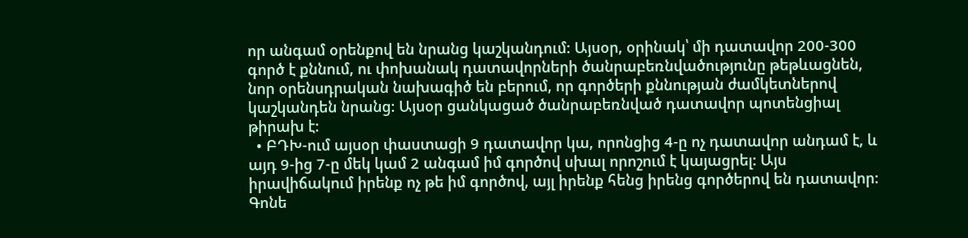որ անգամ օրենքով են նրանց կաշկանդում: Այսօր, օրինակ՝ մի դատավոր 200-300 գործ է քննում, ու փոխանակ դատավորների ծանրաբեռնվածությունը թեթևացնեն, նոր օրենսդրական նախագիծ են բերում, որ գործերի քննության ժամկետներով կաշկանդեն նրանց: Այսօր ցանկացած ծանրաբեռնված դատավոր պոտենցիալ թիրախ է:
  • ԲԴԽ-ում այսօր փաստացի 9 դատավոր կա, որոնցից 4-ը ոչ դատավոր անդամ է, և այդ 9-ից 7-ը մեկ կամ 2 անգամ իմ գործով սխալ որոշում է կայացրել: Այս իրավիճակում իրենք ոչ թե իմ գործով, այլ իրենք հենց իրենց գործերով են դատավոր: Գոնե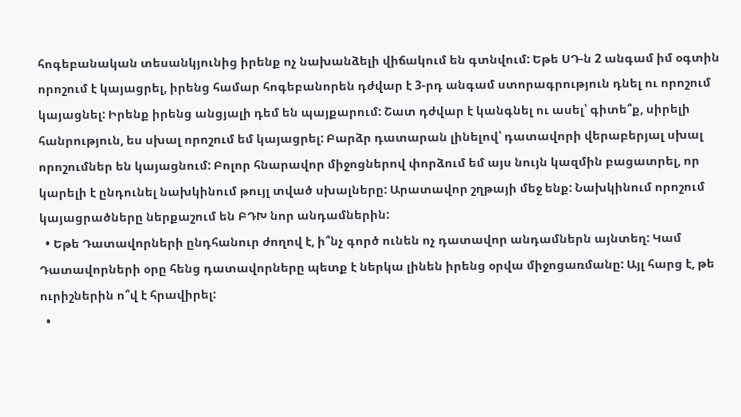հոգեբանական տեսանկյունից իրենք ոչ նախանձելի վիճակում են գտնվում: Եթե ՍԴ-ն 2 անգամ իմ օգտին որոշում է կայացրել, իրենց համար հոգեբանորեն դժվար է 3-րդ անգամ ստորագրություն դնել ու որոշում կայացնել: Իրենք իրենց անցյալի դեմ են պայքարում: Շատ դժվար է կանգնել ու ասել՝ գիտե՞ք, սիրելի հանրություն, ես սխալ որոշում եմ կայացրել: Բարձր դատարան լինելով՝ դատավորի վերաբերյալ սխալ որոշումներ են կայացնում: Բոլոր հնարավոր միջոցներով փորձում եմ այս նույն կազմին բացատրել, որ կարելի է ընդունել նախկինում թույլ տված սխալները: Արատավոր շղթայի մեջ ենք: Նախկինում որոշում կայացրածները ներքաշում են ԲԴԽ նոր անդամներին:
  • Եթե Դատավորների ընդհանուր ժողով է, ի՞նչ գործ ունեն ոչ դատավոր անդամներն այնտեղ: Կամ Դատավորների օրը հենց դատավորները պետք է ներկա լինեն իրենց օրվա միջոցառմանը: Այլ հարց է, թե ուրիշներին ո՞վ է հրավիրել:
  •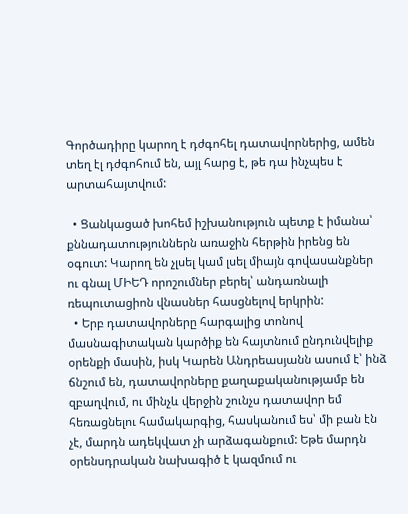Գործադիրը կարող է դժգոհել դատավորներից, ամեն տեղ էլ դժգոհում են, այլ հարց է, թե դա ինչպես է արտահայտվում:

  • Ցանկացած խոհեմ իշխանություն պետք է իմանա՝ քննադատություններն առաջին հերթին իրենց են օգուտ: Կարող են չլսել կամ լսել միայն գովասանքներ ու գնալ ՄԻԵԴ որոշումներ բերել՝ անդառնալի ռեպուտացիոն վնասներ հասցնելով երկրին:
  • Երբ դատավորները հարգալից տոնով մասնագիտական կարծիք են հայտնում ընդունվելիք օրենքի մասին, իսկ Կարեն Անդրեասյանն ասում է՝ ինձ ճնշում են, դատավորները քաղաքականությամբ են զբաղվում, ու մինչև վերջին շունչս դատավոր եմ հեռացնելու համակարգից, հասկանում ես՝ մի բան էն չէ, մարդն ադեկվատ չի արձագանքում: Եթե մարդն օրենսդրական նախագիծ է կազմում ու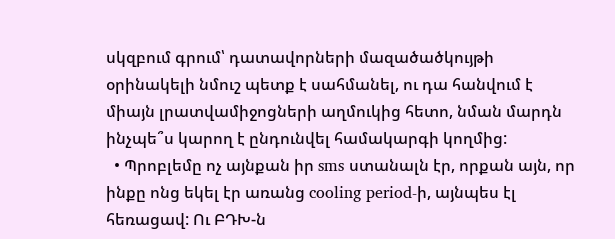սկզբում գրում՝ դատավորների մազածածկույթի օրինակելի նմուշ պետք է սահմանել, ու դա հանվում է միայն լրատվամիջոցների աղմուկից հետո, նման մարդն ինչպե՞ս կարող է ընդունվել համակարգի կողմից:
  • Պրոբլեմը ոչ այնքան իր sms ստանալն էր, որքան այն, որ ինքը ոնց եկել էր առանց cooling period-ի, այնպես էլ հեռացավ: Ու ԲԴԽ-ն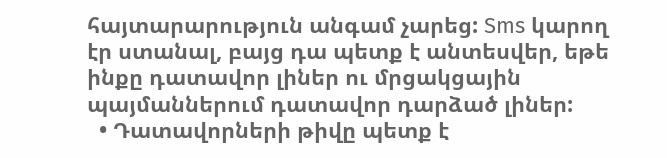հայտարարություն անգամ չարեց: Sms կարող էր ստանալ, բայց դա պետք է անտեսվեր, եթե ինքը դատավոր լիներ ու մրցակցային պայմաններում դատավոր դարձած լիներ:
  • Դատավորների թիվը պետք է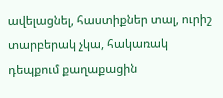ավելացնել, հաստիքներ տալ, ուրիշ տարբերակ չկա, հակառակ դեպքում քաղաքացին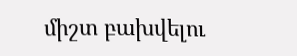միշտ բախվելու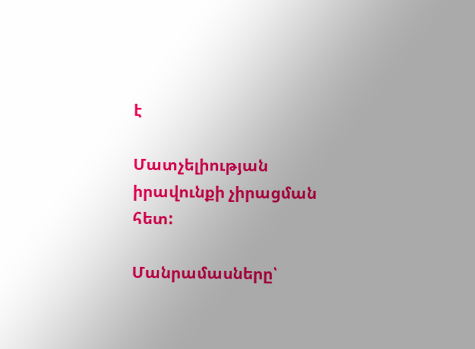է

Մատչելիության իրավունքի չիրացման հետ:

Մանրամասները՝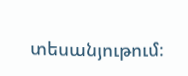տեսանյութում։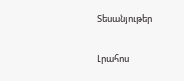Տեսանյութեր

Լրահոս